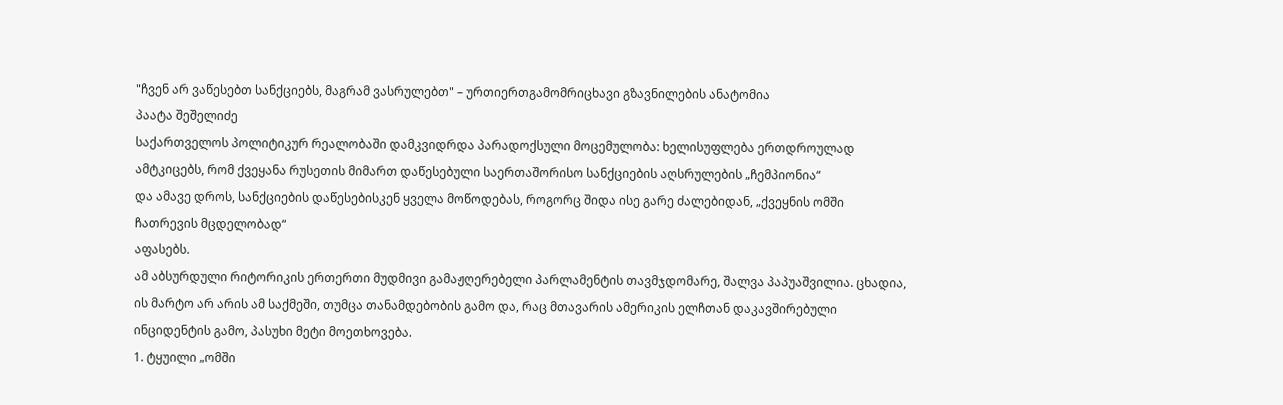"ჩვენ არ ვაწესებთ სანქციებს, მაგრამ ვასრულებთ" – ურთიერთგამომრიცხავი გზავნილების ანატომია
პაატა შეშელიძე
საქართველოს პოლიტიკურ რეალობაში დამკვიდრდა პარადოქსული მოცემულობა: ხელისუფლება ერთდროულად ამტკიცებს, რომ ქვეყანა რუსეთის მიმართ დაწესებული საერთაშორისო სანქციების აღსრულების „ჩემპიონია“
და ამავე დროს, სანქციების დაწესებისკენ ყველა მოწოდებას, როგორც შიდა ისე გარე ძალებიდან, „ქვეყნის ომში ჩათრევის მცდელობად“
აფასებს.
ამ აბსურდული რიტორიკის ერთერთი მუდმივი გამაჟღერებელი პარლამენტის თავმჯდომარე, შალვა პაპუაშვილია. ცხადია, ის მარტო არ არის ამ საქმეში, თუმცა თანამდებობის გამო და, რაც მთავარის ამერიკის ელჩთან დაკავშირებული ინციდენტის გამო, პასუხი მეტი მოეთხოვება.
1. ტყუილი „ომში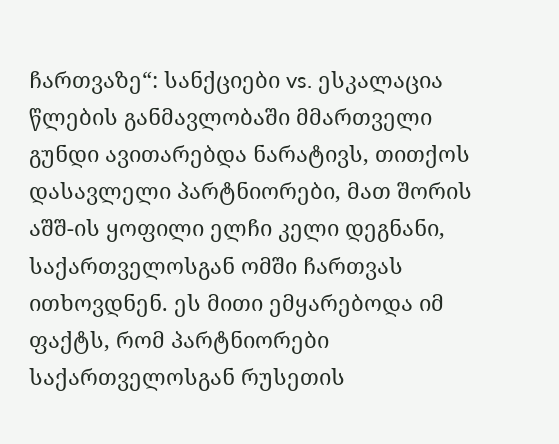ჩართვაზე“: სანქციები vs. ესკალაცია
წლების განმავლობაში მმართველი გუნდი ავითარებდა ნარატივს, თითქოს დასავლელი პარტნიორები, მათ შორის აშშ-ის ყოფილი ელჩი კელი დეგნანი, საქართველოსგან ომში ჩართვას ითხოვდნენ. ეს მითი ემყარებოდა იმ ფაქტს, რომ პარტნიორები საქართველოსგან რუსეთის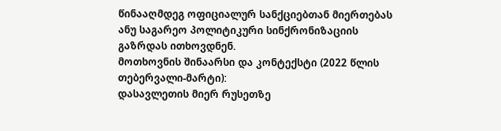წინააღმდეგ ოფიციალურ სანქციებთან მიერთებას ანუ საგარეო პოლიტიკური სინქრონიზაციის გაზრდას ითხოვდნენ.
მოთხოვნის შინაარსი და კონტექსტი (2022 წლის თებერვალი-მარტი):
დასავლეთის მიერ რუსეთზე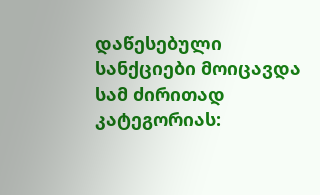დაწესებული სანქციები მოიცავდა სამ ძირითად კატეგორიას: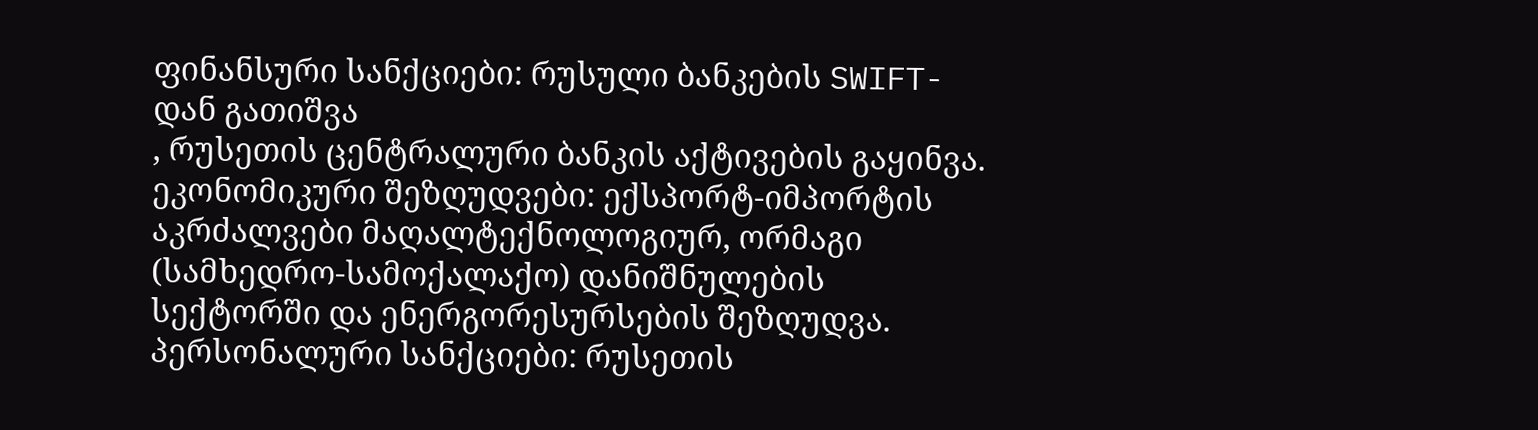ფინანსური სანქციები: რუსული ბანკების SWIFT-დან გათიშვა
, რუსეთის ცენტრალური ბანკის აქტივების გაყინვა.
ეკონომიკური შეზღუდვები: ექსპორტ-იმპორტის აკრძალვები მაღალტექნოლოგიურ, ორმაგი (სამხედრო-სამოქალაქო) დანიშნულების სექტორში და ენერგორესურსების შეზღუდვა.
პერსონალური სანქციები: რუსეთის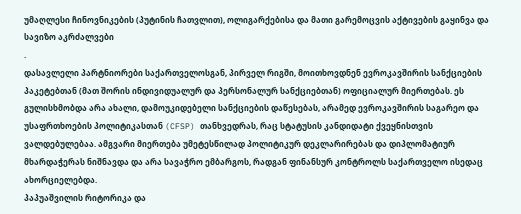უმაღლესი ჩინოვნიკების (პუტინის ჩათვლით), ოლიგარქებისა და მათი გარემოცვის აქტივების გაყინვა და სავიზო აკრძალვები
.
დასავლელი პარტნიორები საქართველოსგან, პირველ რიგში, მოითხოვდნენ ევროკავშირის სანქციების პაკეტებთან (მათ შორის ინდივიდუალურ და პერსონალურ სანქციებთან) ოფიციალურ მიერთებას. ეს გულისხმობდა არა ახალი, დამოუკიდებელი სანქციების დაწესებას, არამედ ევროკავშირის საგარეო და უსაფრთხოების პოლიტიკასთან (CFSP) თანხვედრას, რაც სტატუსის კანდიდატი ქვეყნისთვის ვალდებულებაა. ამგვარი მიერთება უმეტესწილად პოლიტიკურ დეკლარირებას და დიპლომატიურ მხარდაჭერას ნიშნავდა და არა სავაჭრო ემბარგოს, რადგან ფინანსურ კონტროლს საქართველო ისედაც ახორციელებდა.
პაპუაშვილის რიტორიკა და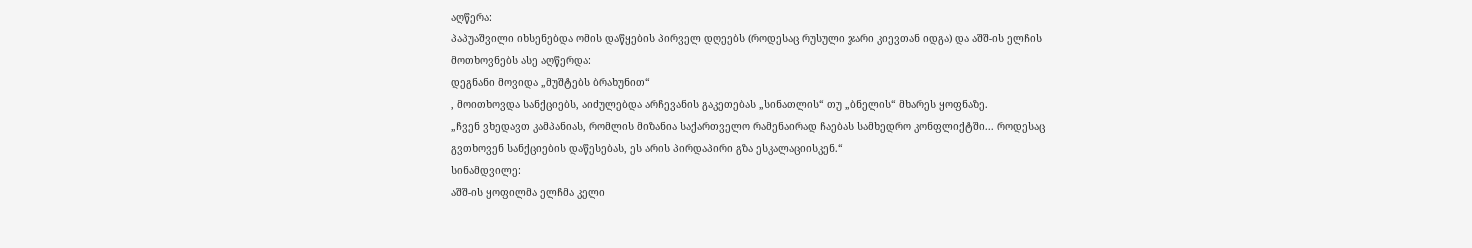აღწერა:
პაპუაშვილი იხსენებდა ომის დაწყების პირველ დღეებს (როდესაც რუსული ჯარი კიევთან იდგა) და აშშ-ის ელჩის მოთხოვნებს ასე აღწერდა:
დეგნანი მოვიდა „მუშტებს ბრახუნით“
, მოითხოვდა სანქციებს, აიძულებდა არჩევანის გაკეთებას „სინათლის“ თუ „ბნელის“ მხარეს ყოფნაზე.
„ჩვენ ვხედავთ კამპანიას, რომლის მიზანია საქართველო რამენაირად ჩაებას სამხედრო კონფლიქტში... როდესაც გვთხოვენ სანქციების დაწესებას, ეს არის პირდაპირი გზა ესკალაციისკენ.“
სინამდვილე:
აშშ-ის ყოფილმა ელჩმა კელი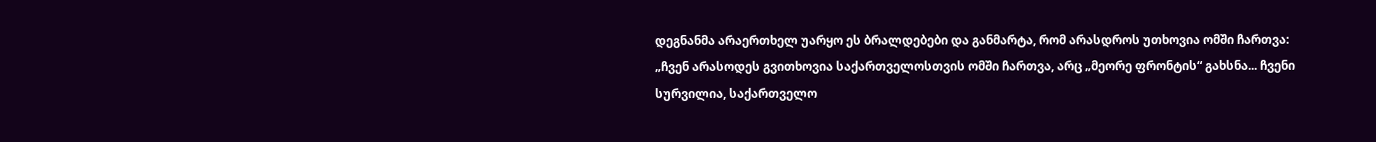დეგნანმა არაერთხელ უარყო ეს ბრალდებები და განმარტა, რომ არასდროს უთხოვია ომში ჩართვა:
„ჩვენ არასოდეს გვითხოვია საქართველოსთვის ომში ჩართვა, არც „მეორე ფრონტის“ გახსნა... ჩვენი სურვილია, საქართველო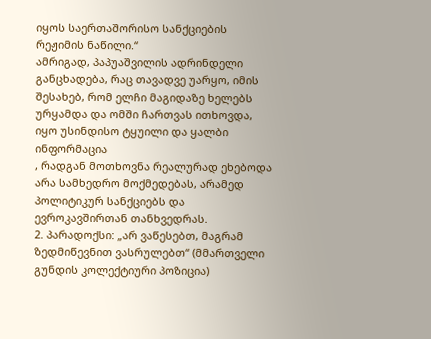იყოს საერთაშორისო სანქციების რეჟიმის ნაწილი.“
ამრიგად, პაპუაშვილის ადრინდელი განცხადება, რაც თავადვე უარყო, იმის შესახებ, რომ ელჩი მაგიდაზე ხელებს ურყამდა და ომში ჩართვას ითხოვდა, იყო უსინდისო ტყუილი და ყალბი ინფორმაცია
, რადგან მოთხოვნა რეალურად ეხებოდა არა სამხედრო მოქმედებას, არამედ პოლიტიკურ სანქციებს და ევროკავშირთან თანხვედრას.
2. პარადოქსი: „არ ვაწესებთ, მაგრამ ზედმიწევნით ვასრულებთ“ (მმართველი გუნდის კოლექტიური პოზიცია)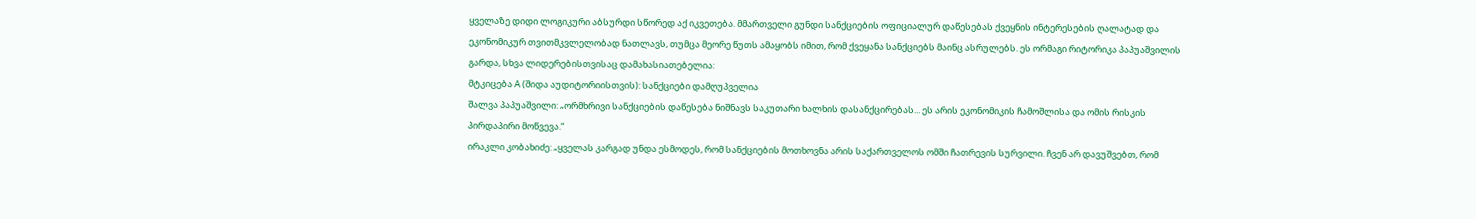ყველაზე დიდი ლოგიკური აბსურდი სწორედ აქ იკვეთება. მმართველი გუნდი სანქციების ოფიციალურ დაწესებას ქვეყნის ინტერესების ღალატად და ეკონომიკურ თვითმკვლელობად ნათლავს, თუმცა მეორე წუთს ამაყობს იმით, რომ ქვეყანა სანქციებს მაინც ასრულებს. ეს ორმაგი რიტორიკა პაპუაშვილის გარდა, სხვა ლიდერებისთვისაც დამახასიათებელია:
მტკიცება A (შიდა აუდიტორიისთვის): სანქციები დამღუპველია
შალვა პაპუაშვილი: „ორმხრივი სანქციების დაწესება ნიშნავს საკუთარი ხალხის დასანქცირებას... ეს არის ეკონომიკის ჩამოშლისა და ომის რისკის პირდაპირი მოწვევა.“
ირაკლი კობახიძე: „ყველას კარგად უნდა ესმოდეს, რომ სანქციების მოთხოვნა არის საქართველოს ომში ჩათრევის სურვილი. ჩვენ არ დავუშვებთ, რომ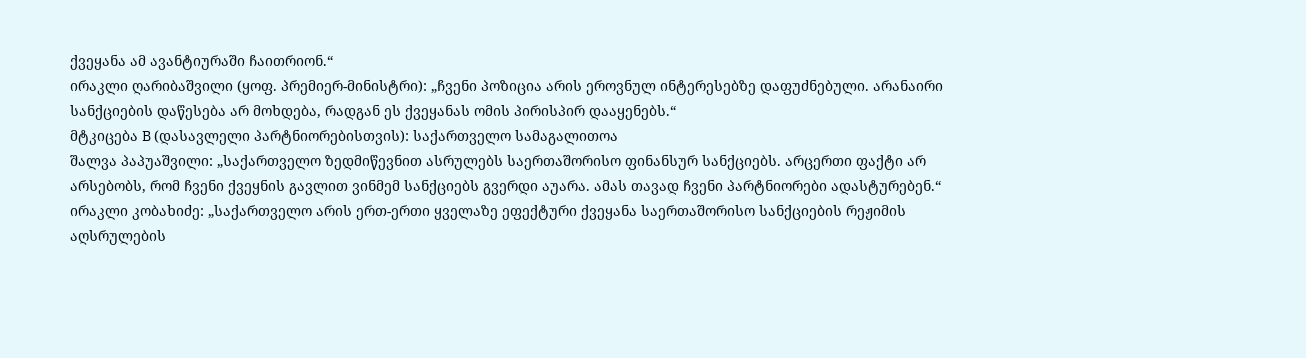ქვეყანა ამ ავანტიურაში ჩაითრიონ.“
ირაკლი ღარიბაშვილი (ყოფ. პრემიერ-მინისტრი): „ჩვენი პოზიცია არის ეროვნულ ინტერესებზე დაფუძნებული. არანაირი სანქციების დაწესება არ მოხდება, რადგან ეს ქვეყანას ომის პირისპირ დააყენებს.“
მტკიცება B (დასავლელი პარტნიორებისთვის): საქართველო სამაგალითოა
შალვა პაპუაშვილი: „საქართველო ზედმიწევნით ასრულებს საერთაშორისო ფინანსურ სანქციებს. არცერთი ფაქტი არ არსებობს, რომ ჩვენი ქვეყნის გავლით ვინმემ სანქციებს გვერდი აუარა. ამას თავად ჩვენი პარტნიორები ადასტურებენ.“
ირაკლი კობახიძე: „საქართველო არის ერთ-ერთი ყველაზე ეფექტური ქვეყანა საერთაშორისო სანქციების რეჟიმის აღსრულების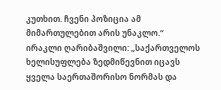კუთხით. ჩვენი პოზიცია ამ მიმართულებით არის უნაკლო.“
ირაკლი ღარიბაშვილი: „საქართველოს ხელისუფლება ზედმიწევნით იცავს ყველა საერთაშორისო ნორმას და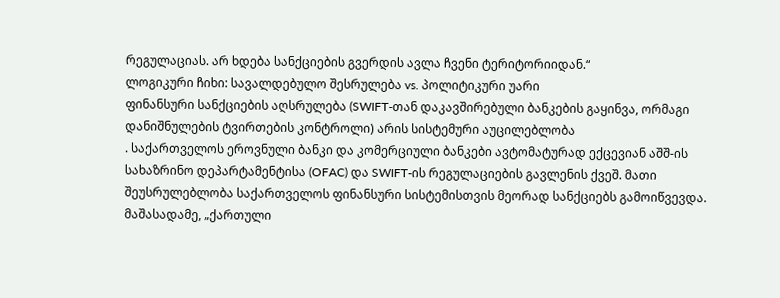რეგულაციას. არ ხდება სანქციების გვერდის ავლა ჩვენი ტერიტორიიდან.“
ლოგიკური ჩიხი: სავალდებულო შესრულება vs. პოლიტიკური უარი
ფინანსური სანქციების აღსრულება (SWIFT-თან დაკავშირებული ბანკების გაყინვა, ორმაგი დანიშნულების ტვირთების კონტროლი) არის სისტემური აუცილებლობა
. საქართველოს ეროვნული ბანკი და კომერციული ბანკები ავტომატურად ექცევიან აშშ-ის სახაზრინო დეპარტამენტისა (OFAC) და SWIFT-ის რეგულაციების გავლენის ქვეშ. მათი შეუსრულებლობა საქართველოს ფინანსური სისტემისთვის მეორად სანქციებს გამოიწვევდა.
მაშასადამე, „ქართული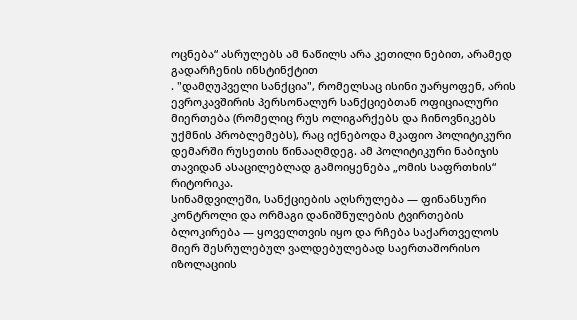ოცნება“ ასრულებს ამ ნაწილს არა კეთილი ნებით, არამედ გადარჩენის ინსტინქტით
. "დამღუპველი სანქცია", რომელსაც ისინი უარყოფენ, არის ევროკავშირის პერსონალურ სანქციებთან ოფიციალური მიერთება (რომელიც რუს ოლიგარქებს და ჩინოვნიკებს უქმნის პრობლემებს), რაც იქნებოდა მკაფიო პოლიტიკური დემარში რუსეთის წინააღმდეგ. ამ პოლიტიკური ნაბიჯის თავიდან ასაცილებლად გამოიყენება „ომის საფრთხის“ რიტორიკა.
სინამდვილეში, სანქციების აღსრულება — ფინანსური კონტროლი და ორმაგი დანიშნულების ტვირთების ბლოკირება — ყოველთვის იყო და რჩება საქართველოს მიერ შესრულებულ ვალდებულებად საერთაშორისო იზოლაციის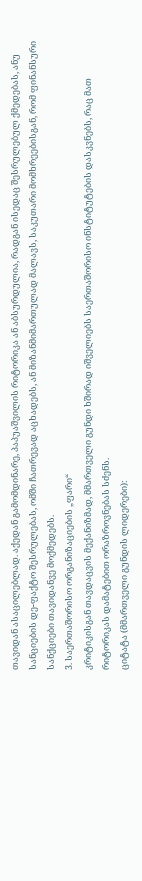თავიდან ასაცილებლად. აქედან გამომდინარე, პაპუაშვილის რიტორიკა ან აბსურდულია, რადგან ისედაც შესრულებულ ქმედებას, ანუ სანციების დე-ფაქტო შესრულებას, ომში ჩათრევად აცხადებს, ან მიზანმიმართულად მალავს, საკუთარი მომხრეებისგან, რომ ფინანსური სანქციები თავიდანვე მოქმედებს.
3. საერთაშორისო ორგანიზაციების „ფარი“
კრიტიკისგან თავდაცვის მექანიზმად, მმართველი გუნდი ხშირად იშველიებს საერთაშორისო ინსტიტუტების დასკვნებს, რაც მათ რიტორიკას დამატებით ორაზროვნებას სძენს.
ციტატა (მმართველი გუნდის ლიდერები):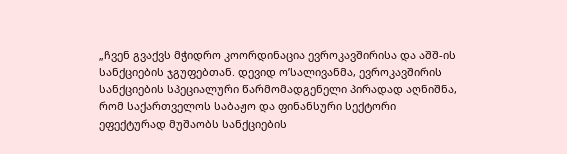„ჩვენ გვაქვს მჭიდრო კოორდინაცია ევროკავშირისა და აშშ-ის სანქციების ჯგუფებთან. დევიდ ო’სალივანმა, ევროკავშირის სანქციების სპეციალური წარმომადგენელი პირადად აღნიშნა, რომ საქართველოს საბაჟო და ფინანსური სექტორი ეფექტურად მუშაობს სანქციების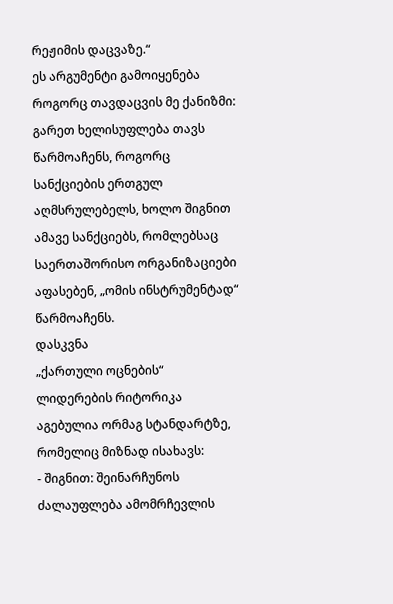რეჟიმის დაცვაზე.“
ეს არგუმენტი გამოიყენება როგორც თავდაცვის მე ქანიზმი: გარეთ ხელისუფლება თავს წარმოაჩენს, როგორც სანქციების ერთგულ აღმსრულებელს, ხოლო შიგნით ამავე სანქციებს, რომლებსაც საერთაშორისო ორგანიზაციები აფასებენ, „ომის ინსტრუმენტად“ წარმოაჩენს.
დასკვნა
„ქართული ოცნების“ ლიდერების რიტორიკა აგებულია ორმაგ სტანდარტზე, რომელიც მიზნად ისახავს:
- შიგნით: შეინარჩუნოს ძალაუფლება ამომრჩევლის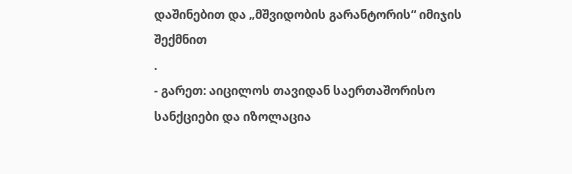დაშინებით და „მშვიდობის გარანტორის“ იმიჯის შექმნით
.
- გარეთ: აიცილოს თავიდან საერთაშორისო სანქციები და იზოლაცია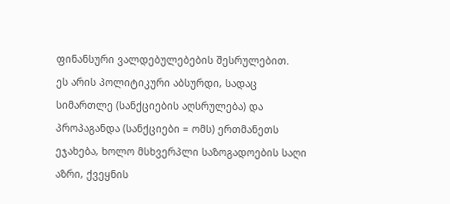ფინანსური ვალდებულებების შესრულებით.
ეს არის პოლიტიკური აბსურდი, სადაც სიმართლე (სანქციების აღსრულება) და პროპაგანდა (სანქციები = ომს) ერთმანეთს ეჯახება, ხოლო მსხვერპლი საზოგადოების საღი აზრი, ქვეყნის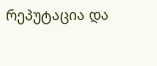რეპუტაცია და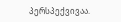პერსპექვივაა.